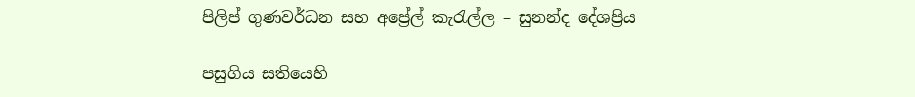පිලිප් ගුණවර්ධන සහ අප්‍රේල් කැරැල්ල – සුනන්ද දේශප්‍රිය

පසුගිය සතියෙහි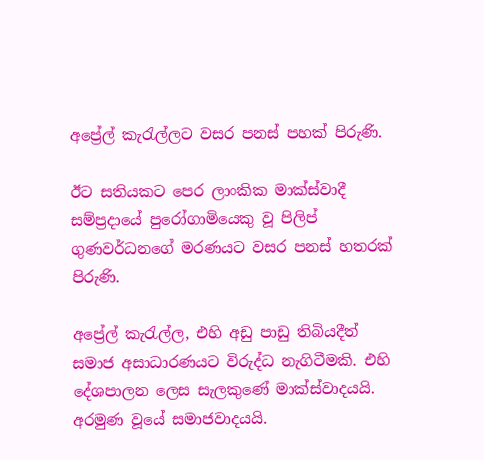අප්‍රේල් කැරැල්ලට වසර පනස් පහක් පිරුණි.

ඊට සතියකට පෙර ලාංකික මාක්ස්වාදී සම්ප්‍රදායේ පුරෝගාමියෙකු වූ පිලිප් ගුණවර්ධනගේ මරණයට වසර පනස් හතරක් පිරුණි.

අප්‍රේල් කැරැල්ල, එහි අඩු පාඩු තිබියදීත් සමාජ අසාධාරණයට විරුද්ධ නැගිටීමකි. එහි දේශපාලන ලෙස සැලකුණේ මාක්ස්වාදයයි. අරමුණ වූයේ සමාජවාදයයි.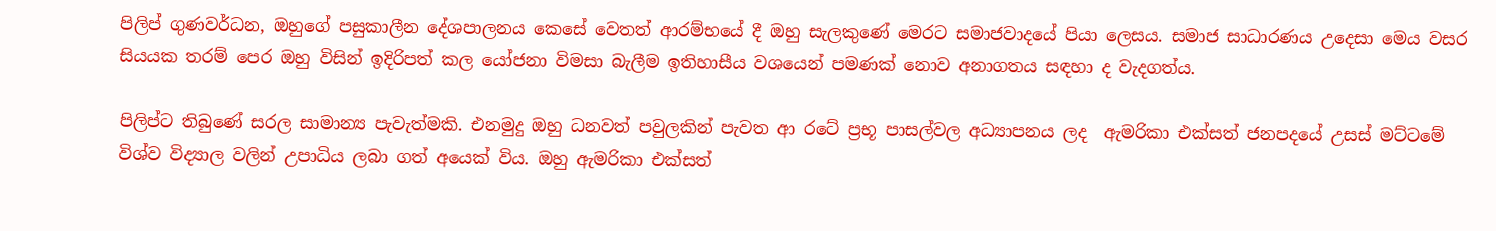පිලිප් ගුණවර්ධන, ඔහුගේ පසුකාලීන දේශපාලනය කෙසේ වෙතත් ආරම්භයේ දී ඔහු සැලකුණේ මෙරට සමාජවාදයේ පියා ලෙසය. සමාජ සාධාරණය උදෙසා මෙය වසර සියයක තරම් පෙර ඔහු විසින් ඉදිරිපත් කල යෝජනා විමසා බැලීම ඉතිහාසීය වශයෙන් පමණක් නොව අනාගතය සඳහා ද වැදගත්ය.

පිලිප්ට තිබුණේ සරල සාමාන්‍ය පැවැත්මකි. එනමුදු ඔහු ධනවත් පවුලකින් පැවත ආ රටේ ප්‍රභූ පාසල්වල අධ්‍යාපනය ලද  ඇමරිකා එක්සත් ජනපදයේ උසස් මට්ටමේ විශ්ව විද්‍යාල වලින් උපාධිය ලබා ගත් අයෙක් විය. ඔහු ඇමරිකා එක්සත්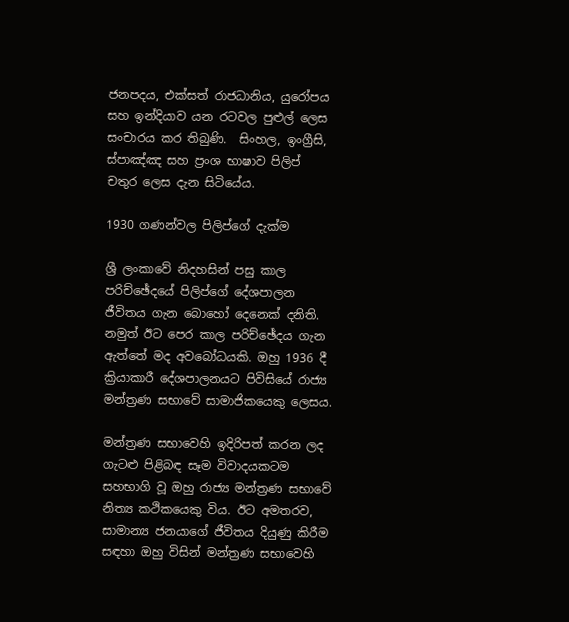ජනපදය, එක්සත් රාජධානිය, යුරෝපය සහ ඉන්දියාව යන රටවල පුළුල් ලෙස සංචාරය කර තිබුණි.  සිංහල, ඉංග්‍රීසි, ස්පාඤ්ඤ සහ ප්‍රංශ භාෂාව පිලිප්  චතුර ලෙස දැන සිටියේය.

1930 ගණන්වල පිලිප්ගේ දැක්ම

ශ්‍රී ලංකාවේ නිදහසින් පසු කාල පරිච්ඡේදයේ පිලිප්ගේ දේශපාලන ජීවිතය ගැන බොහෝ දෙනෙක් දනිති. නමුත් ඊට පෙර කාල පරිච්ඡේදය ගැන ඇත්තේ මද අවබෝධයකි. ඔහු 1936 දී ක්‍රියාකාරී දේශපාලනයට පිවිසියේ රාජ්‍ය මන්ත්‍රණ සභාවේ සාමාජිකයෙකු ලෙසය.

මන්ත්‍රණ සභාවෙහි ඉදිරිපත් කරන ලද ගැට‍ළු පිළිබඳ සෑම විවාදයකටම සහභාගි වූ ඔහු රාජ්‍ය මන්ත්‍රණ සභාවේ නිත්‍ය කථිකයෙකු විය. ඊට අමතරව, සාමාන්‍ය ජනයාගේ ජීවිතය දියුණු කිරීම සඳහා ඔහු විසින් මන්ත්‍රණ සභාවෙහි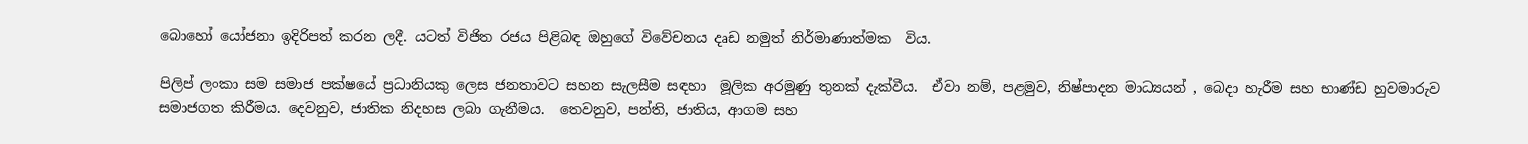බොහෝ යෝජනා ඉදිරිපත් කරන ලදී. යටත් විජිත රජය පිළිබඳ ඔහුගේ විවේචනය දෘඩ නමුත් නිර්මාණාත්මක  විය.

පිලිප් ලංකා සම සමාජ පක්ෂයේ ප්‍රධානියකු ලෙස ජනතාවට සහන සැලසීම සඳහා  මූලික අරමුණු තුනක් දැක්වීය.  ඒවා නම්, පළමුව, නිෂ්පාදන මාධ්‍යයන් , බෙදා හැරීම සහ භාණ්ඩ හුවමාරුව සමාජගත කිරීමය. දෙවනුව, ජාතික නිදහස ලබා ගැනීමය.  තෙවනුව, පන්ති, ජාතිය, ආගම සහ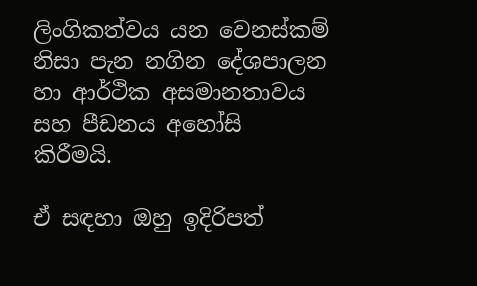ලිංගිකත්වය යන වෙනස්කම් නිසා පැන නගින දේශපාලන හා ආර්ථික අසමානතාවය සහ පීඩනය අහෝසි කිරීමයි.

ඒ සඳහා ඔහු ඉදිරිපත්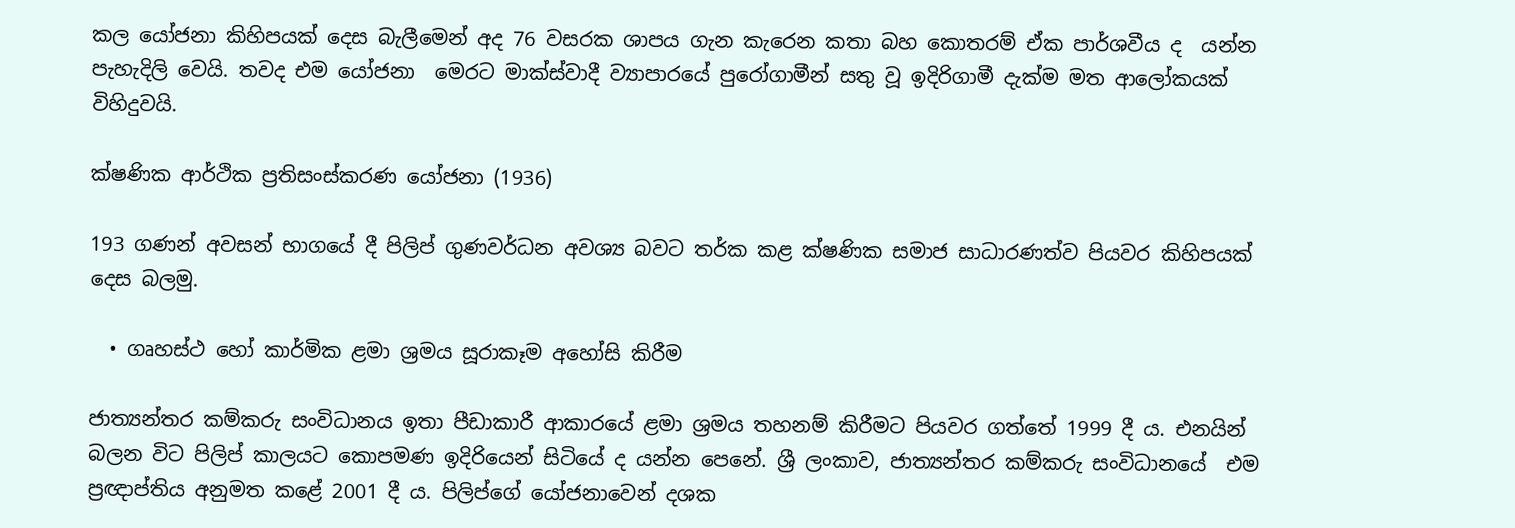කල යෝජනා කිහිපයක් දෙස බැලීමෙන් අද 76 වසරක ශාපය ගැන කැරෙන කතා බහ කොතරම් ඒක පාර්ශවීය ද  යන්න පැහැදිලි වෙයි. තවද එම යෝජනා  මෙරට මාක්ස්වාදී ව්‍යාපාරයේ පුරෝගාමීන් සතු වූ ඉදිරිගාමී දැක්ම මත ආලෝකයක් විහිදුවයි.

ක්ෂණික ආර්ථික ප්‍රතිසංස්කරණ යෝජනා (1936)

193 ගණන් අවසන් භාගයේ දී පිලිප් ගුණවර්ධන අවශ්‍ය බවට තර්ක කළ ක්ෂණික සමාජ සාධාරණත්ව පියවර කිහිපයක් දෙස බලමු.

  • ගෘහස්ථ හෝ කාර්මික ළමා ශ්‍රමය සූරාකෑම අහෝසි කිරීම

ජාත්‍යන්තර කම්කරු සංවිධානය ඉතා පීඩාකාරී ආකාරයේ ළමා ශ්‍රමය තහනම් කිරීමට පියවර ගත්තේ 1999 දී ය. එනයින් බලන විට පිලිප් කාලයට කොපමණ ඉදිරියෙන් සිටියේ ද යන්න පෙනේ. ශ්‍රී ලංකාව, ජාත්‍යන්තර කම්කරු සංවිධානයේ  එම ප්‍රඥාප්තිය අනුමත කළේ 2001 දී ය. පිලිප්ගේ යෝජනාවෙන් දශක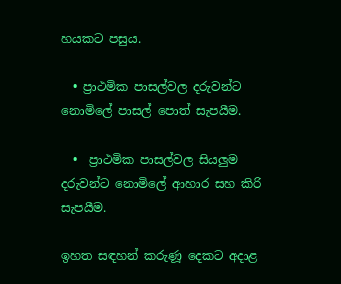හයකට පසුය.

  • ප්‍රාථමික පාසල්වල දරුවන්ට නොමිලේ පාසල් පොත් සැපයීම.

  •  ප්‍රාථමික පාසල්වල සියලුම දරුවන්ට නොමිලේ ආහාර සහ කිරි සැපයීම.

ඉහත සඳහන් කරුණූ දෙකට අදාළ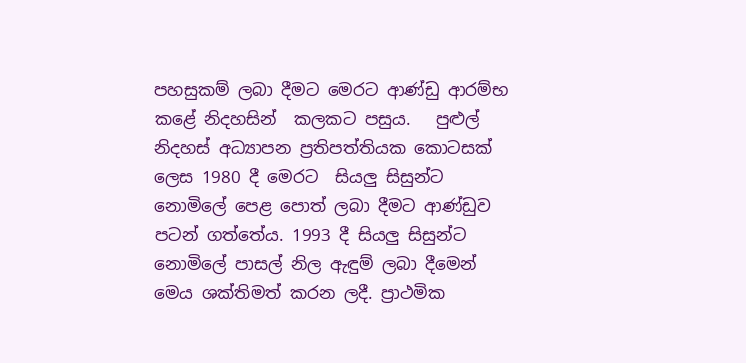පහසුකම් ලබා දීමට මෙරට ආණ්ඩු ආරම්භ කළේ නිදහසින්  කලකට පසුය.   පුළුල් නිදහස් අධ්‍යාපන ප්‍රතිපත්තියක කොටසක් ලෙස 1980 දී මෙරට  සියලු සිසුන්ට නොමිලේ පෙළ පොත් ලබා දීමට ආණ්ඩුව පටන් ගත්තේය. 1993 දී සියලු සිසුන්ට නොමිලේ පාසල් නිල ඇඳුම් ලබා දීමෙන් මෙය ශක්තිමත් කරන ලදී. ප්‍රාථමික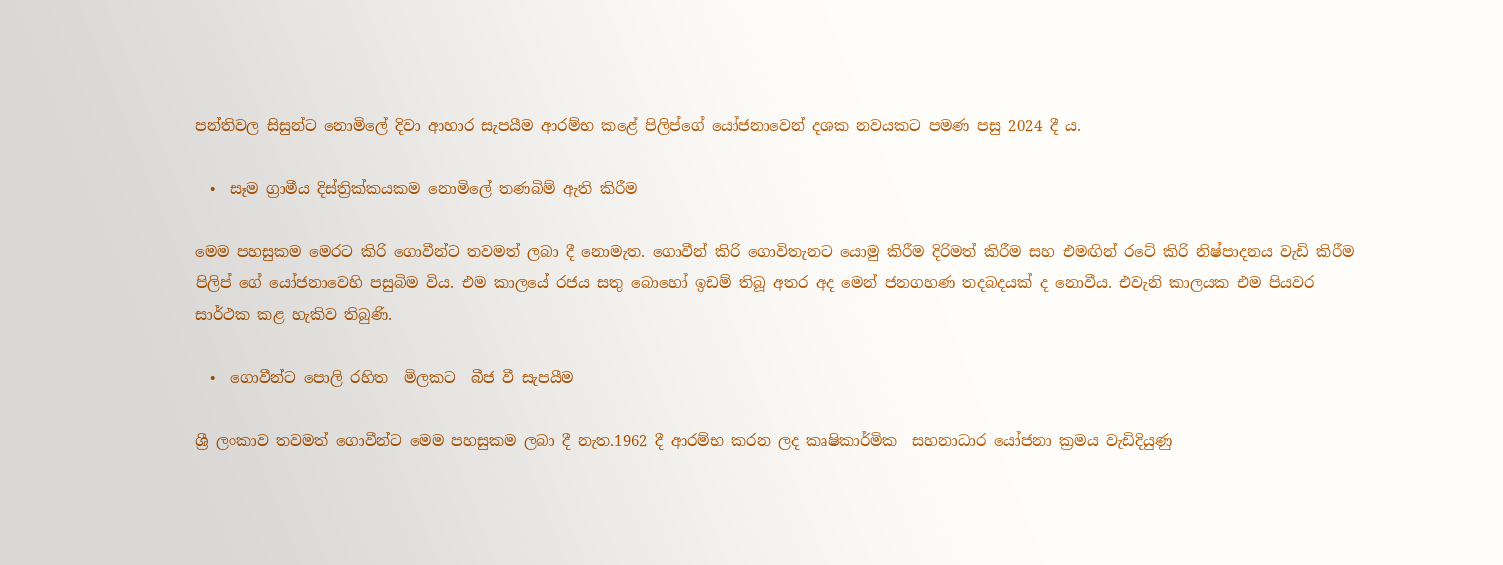පන්තිවල සිසුන්ට නොමිලේ දිවා ආහාර සැපයීම ආරම්භ කළේ පිලිප්ගේ යෝජනාවෙන් දශක නවයකට පමණ පසු 2024 දී ය.

  •  සෑම ග්‍රාමීය දිස්ත්‍රික්කයකම නොමිලේ තණබිම් ඇති කිරීම

මෙම පහසුකම මෙරට කිරි ගොවීන්ට තවමත් ලබා දී නොමැත. ගොවීන් කිරි ගොවිතැනට යොමු කිරීම දිරිමත් කිරීම සහ එමඟින් රටේ කිරි නිෂ්පාදනය වැඩි කිරීම පිලිප් ගේ යෝජනාවෙහි පසුබිම විය. එම කාලයේ රජය සතු බොහෝ ඉඩම් තිබූ අතර අද මෙන් ජනගහණ තදබදයක් ද නොවීය. එවැනි කාලයක එම පියවර සාර්ථක කළ හැකිව තිබුණි.

  •  ගොවීන්ට පොලි රහිත  මිලකට  බීජ වී සැපයීම

ශ්‍රී ලංකාව තවමත් ගොවීන්ට මෙම පහසුකම ලබා දී නැත.1962 දී ආරම්භ කරන ලද කෘෂිකාර්මික  සහනාධාර යෝජනා ක්‍රමය වැඩිදියුණු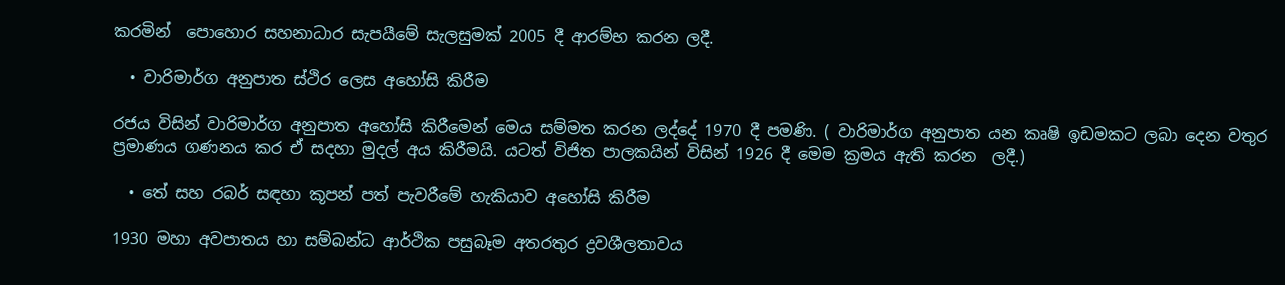කරමින්  පොහොර සහනාධාර සැපයීමේ සැලසුමක් 2005 දී ආරම්භ කරන ලදී.

  • වාරිමාර්ග අනුපාත ස්ථිර ලෙස අහෝසි කිරීම

රජය විසින් වාරිමාර්ග අනුපාත අහෝසි කිරීමෙන් මෙය සම්මත කරන ලද්දේ 1970 දී පමණි. ( වාරිමාර්ග අනුපාත යන කෘෂි ඉඩමකට ලබා දෙන වතුර ප්‍රමාණය ගණනය කර ඒ සදහා මුදල් අය කිරීමයි. යටත් විජිත පාලකයින් විසින් 1926 දී මෙම ක්‍රමය ඇති කරන  ලදී.)

  • තේ සහ රබර් සඳහා කූපන් පත් පැවරීමේ හැකියාව අහෝසි කිරීම

1930 මහා අවපාතය හා සම්බන්ධ ආර්ථික පසුබෑම අතරතුර ද්‍රවශීලතාවය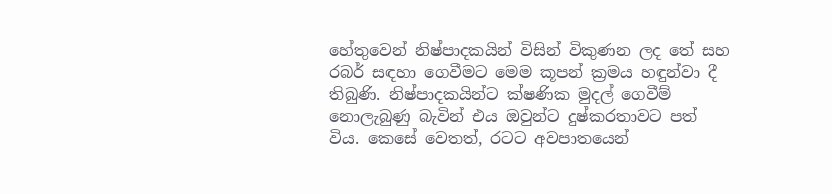හේතුවෙන් නිෂ්පාදකයින් විසින් විකුණන ලද තේ සහ රබර් සඳහා ගෙවීමට මෙම කූපන් ක්‍රමය හඳුන්වා දී තිබුණි. නිෂ්පාදකයින්ට ක්ෂණික මුදල් ගෙවීම් නොලැබුණු බැවින් එය ඔවුන්ට දුෂ්කරතාවට පත්  විය. කෙසේ වෙතත්, රටට අවපාතයෙන්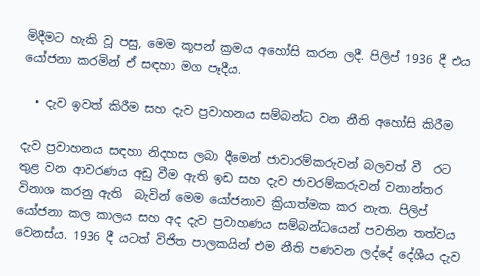මිදීමට හැකි වූ පසු, මෙම කූපන් ක්‍රමය අහෝසි කරන ලදී. පිලිප් 1936 දී එය යෝජනා කරමින් ඒ සඳහා මග පෑදීය.

  • දැව ඉවත් කිරීම සහ දැව ප්‍රවාහනය සම්බන්ධ වන නීති අහෝසි කිරීම

දැව ප්‍රවාහනය සඳහා නිදහස ලබා දීමෙන් ජාවාරම්කරුවන් බලවත් වී  රට තුළ වන ආවරණය අඩු වීම ඇති ඉඩ සහ දැව ජාවරම්කරුවන් වනාන්තර විනාශ කරනු ඇති  බැවින් මෙම යෝජනාව ක්‍රියාත්මක කර නැත. පිලිප් යෝජනා කල කාලය සහ අද දැව ප්‍රවාහණය සම්බන්ධයෙන් පවතින තත්වය වෙනස්ය. 1936 දී යටත් විජිත පාලකයින් එම නීති පණවන ලද්දේ දේශීය දැව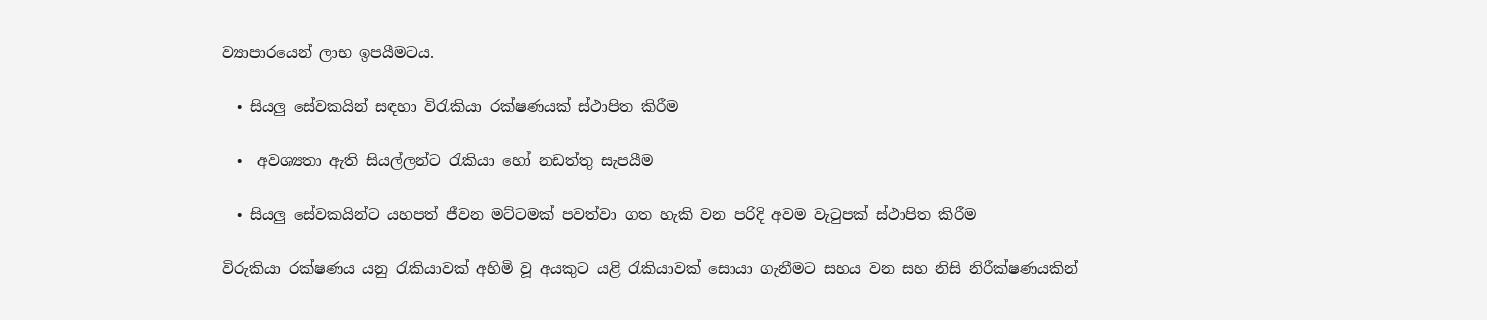ව්‍යාපාරයෙන් ලාභ ඉපයීමටය.

  • සියලු සේවකයින් සඳහා විරැකියා රක්ෂණයක් ස්ථාපිත කිරීම

  •  අවශ්‍යතා ඇති සියල්ලන්ට රැකියා හෝ නඩත්තු සැපයීම

  • සියලු සේවකයින්ට යහපත් ජීවන මට්ටමක් පවත්වා ගත හැකි වන පරිදි අවම වැටුපක් ස්ථාපිත කිරීම

විරුකියා රක්ෂණය යනු රැකියාවක් අහිමි වූ අයකුට යළි රැකියාවක් සොයා ගැනීමට සහය වන සහ නිසි නිරීක්ෂණයකින්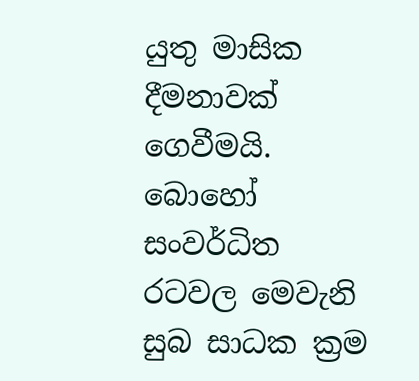යුතු මාසික දීමනාවක් ගෙවීමයි. බොහෝ සංවර්ධිත රටවල මෙවැනි සුබ සාධක ක්‍රම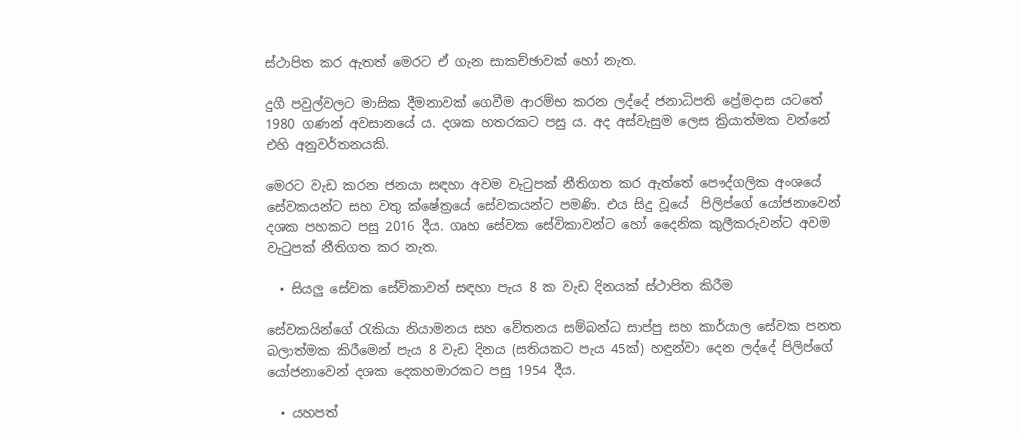ස්ථාපිත කර ඇතත් මෙරට ඒ ගැන සාකච්ඡාවක් හෝ නැත.

දුගී පවුල්වලට මාසික දීමනාවක් ගෙවීම ආරම්භ කරන ලද්දේ ජනාධිපති ප්‍රේමදාස යටතේ 1980 ගණන් අවසානයේ ය. දශක හතරකට පසු ය. අද අස්වැසුම ලෙස ක්‍රියාත්මක වන්නේ එහි අනුවර්තනයකි.

මෙරට වැඩ කරන ජනයා සඳහා අවම වැටුපක් නීතිගත කර ඇත්තේ පෞද්ගලික අංශයේ සේවකයන්ට සහ වතු ක්ෂේත්‍රයේ සේවකයන්ට පමණි. එය සිදු වූයේ  පිලිප්ගේ යෝජනාවෙන් දශක පහකට පසු 2016 දීය. ගෘහ සේවක සේවිකාවන්ට හෝ දෛනික කුලීකරුවන්ට අවම වැටුපක් නීතිගත කර නැත.

  • සියලු සේවක සේවිකාවන් සඳහා පැය 8 ක වැඩ දිනයක් ස්ථාපිත කිරීම

සේවකයින්ගේ රැකියා නියාමනය සහ වේතනය සම්බන්ධ සාප්පු සහ කාර්යාල සේවක පනත බලාත්මක කිරීමෙන් පැය 8 වැඩ දිනය (සතියකට පැය 45ක්) හඳුන්වා දෙන ලද්දේ පිලිප්ගේ යෝජනාවෙන් දශක දෙකහමාරකට පසු 1954 දීය.

  • යහපත්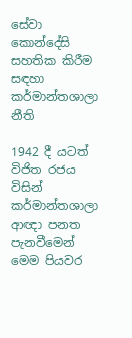සේවා කොන්දේසි සහතික කිරීම සඳහා කර්මාන්තශාලා නීති

1942 දී යටත් විජිත රජය විසින් කර්මාන්තශාලා ආඥා පනත පැනවීමෙන් මෙම පියවර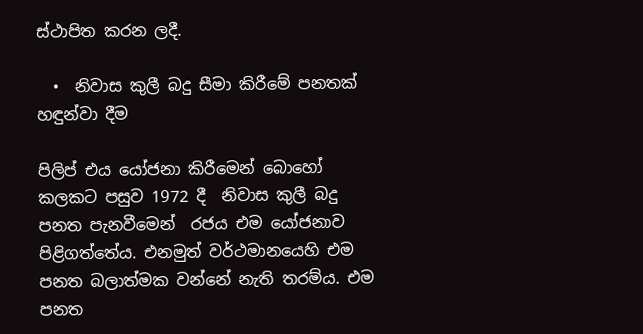ස්ථාපිත කරන ලදී.

  •  නිවාස කුලී බදු සීමා කිරීමේ පනතක් හඳුන්වා දීම

පිලිප් එය යෝජනා කිරීමෙන් බොහෝ කලකට පසුව 1972 දී  නිවාස කුලී බදු පනත පැනවීමෙන්  රජය එම යෝජනාව පිළිගත්තේය. එනමුත් වර්ථමානයෙහි එම පනත බලාත්මක වන්නේ නැති තරම්ය. එම පනත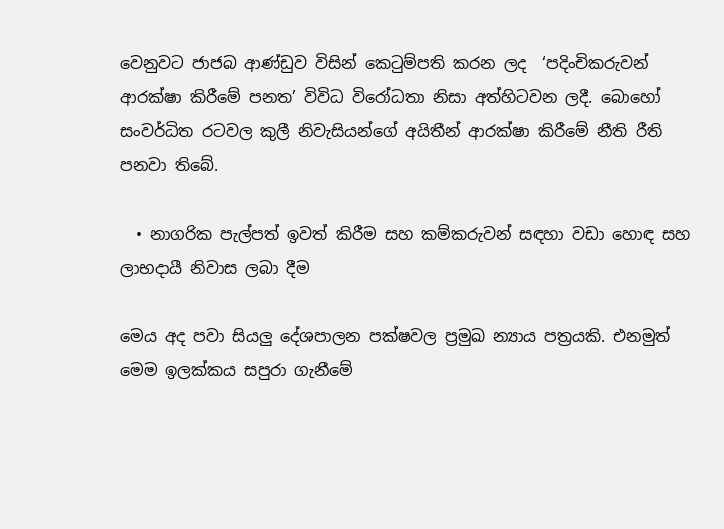වෙනුවට ජාජබ ආණ්ඩුව විසින් කෙටුම්පති කරන ලද  ‘පදිංචිකරුවන් ආරක්ෂා කිරීමේ පනත’ විවිධ විරෝධතා නිසා අත්හිටවන ලදී. බොහෝ සංවර්ධිත රටවල කුලී නිවැසියන්ගේ අයිතීන් ආරක්ෂා කිරීමේ නීති රීති පනවා තිබේ.

  • නාගරික පැල්පත් ඉවත් කිරීම සහ කම්කරුවන් සඳහා වඩා හොඳ සහ ලාභදායී නිවාස ලබා දීම

මෙය අද පවා සියලු දේශපාලන පක්ෂවල ප්‍රමුඛ න්‍යාය පත්‍රයකි. එනමුත් මෙම ඉලක්කය සපුරා ගැනීමේ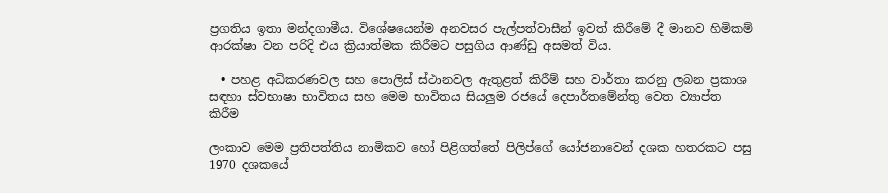ප්‍රගතිය ඉතා මන්දගාමීය. විශේෂයෙන්ම අනවසර පැල්පත්වාසීන් ඉවත් කිරීමේ දී මානව හිමිකම් ආරක්ෂා වන පරිදි එය ක්‍රියාත්මක කිරීමට පසුගිය ආණ්ඩු අසමත් විය.

  • පහළ අධිකරණවල සහ පොලිස් ස්ථානවල ඇතුළත් කිරීම් සහ වාර්තා කරනු ලබන ප්‍රකාශ සඳහා ස්වභාෂා භාවිතය සහ මෙම භාවිතය සියලුම රජයේ දෙපාර්තමේන්තු වෙත ව්‍යාප්ත කිරීම

ලංකාව මෙම ප්‍රතිපත්තිය නාමිකව හෝ පිළිගත්තේ පිලිප්ගේ යෝජනාවෙන් දශක හතරකට පසු  1970 දශකයේ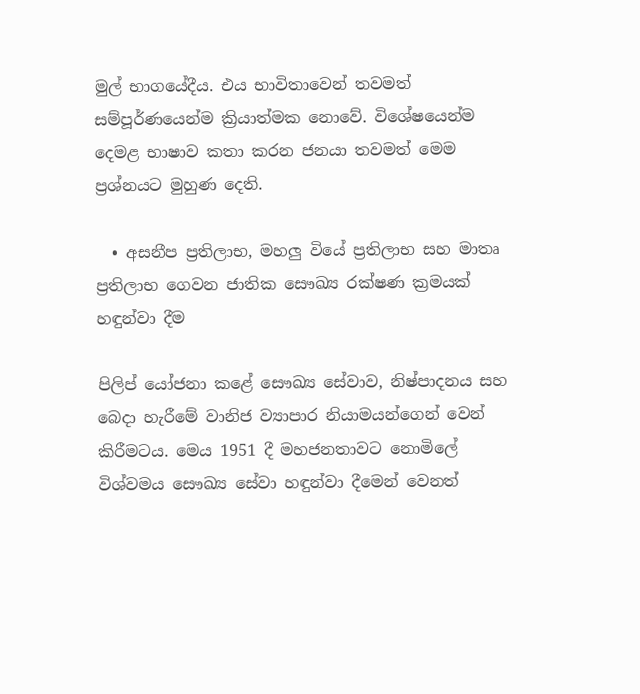මුල් භාගයේදීය. එය භාවිතාවෙන් තවමත් සම්පූර්ණයෙන්ම ක්‍රියාත්මක නොවේ. විශේෂයෙන්ම දෙමළ භාෂාව කතා කරන ජනයා තවමත් මෙම ප්‍රශ්නයට මුහුණ දෙති.

  • අසනීප ප්‍රතිලාභ, මහලු වියේ ප්‍රතිලාභ සහ මාතෘ ප්‍රතිලාභ ගෙවන ජාතික සෞඛ්‍ය රක්ෂණ ක්‍රමයක් හඳුන්වා දීම

පිලිප් යෝජනා කළේ සෞඛ්‍ය සේවාව, නිෂ්පාදනය සහ බෙදා හැරීමේ වානිජ ව්‍යාපාර නියාමයන්ගෙන් වෙන් කිරීමටය. මෙය 1951 දී මහජනතාවට නොමිලේ විශ්වමය සෞඛ්‍ය සේවා හඳුන්වා දීමෙන් වෙනත්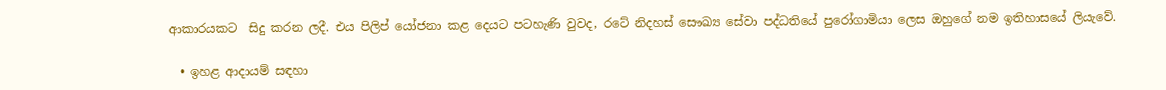ආකාරයකට  සිදු කරන ලදී. එය පිලිප් යෝජනා කළ දෙයට පටහැණි වුවද, රටේ නිදහස් සෞඛ්‍ය සේවා පද්ධතියේ පුරෝගාමියා ලෙස ඔහුගේ නම ඉතිහාසයේ ලියැවේ.

  • ඉහළ ආදායම් සඳහා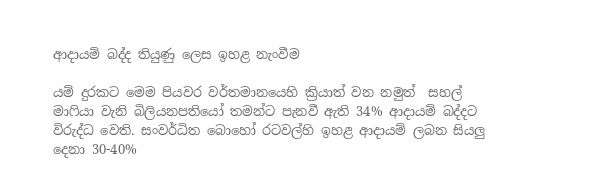ආදායම් බද්ද තියුණු ලෙස ඉහළ නැංවීම

යම් දුරකට මෙම පියවර වර්තමානයෙහි ක්‍රියාත් වන නමුත්  සහල් මාෆියා වැනි බිලියනපතියෝ තමන්ට පැනවී ඇති 34% ආදායම් බද්දට විරුද්ධ වෙති. සංවර්ධිත බොහෝ රටවල්හි ඉහළ ආදායම් ලබන සියලු දෙනා 30-40%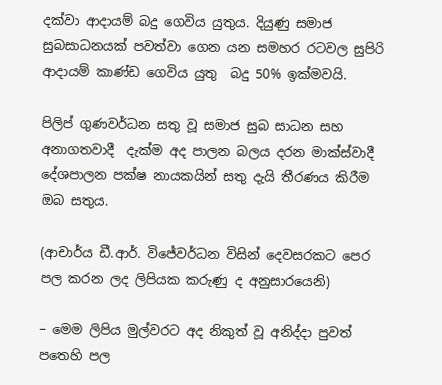දක්වා ආදායම් බදු ගෙවිය යුතුය. දියුණු සමාජ සුබසාධනයක් පවත්වා ගෙන යන සමහර රටවල සුපිරි ආදායම් කාණ්ඩ ගෙවිය යුතු  බදු 50% ඉක්මවයි.

පිලිප් ගුණවර්ධන සතු වූ සමාජ සුබ සාධන සහ අනාගතවාදී  දැක්ම අද පාලන බලය දරන මාක්ස්වාදී  දේශපාලන පක්ෂ නායකයින් සතු දැයි තීරණය කිරීම ඔබ සතුය.

(ආචාර්ය ඩී.ආර්. විජේවර්ධන විසින් දෙවසරකට පෙර පල කරන ලද ලිපියක කරුණු ද අනුසාරයෙනි)

– මෙම ලිපිය මුල්වරට අද නිකුත් වූ අනිද්දා පුවත් පතෙහි පල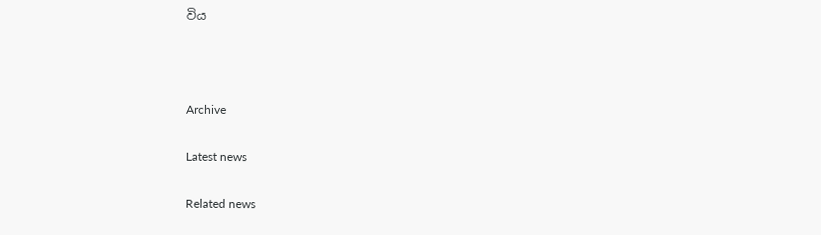විය



Archive

Latest news

Related news